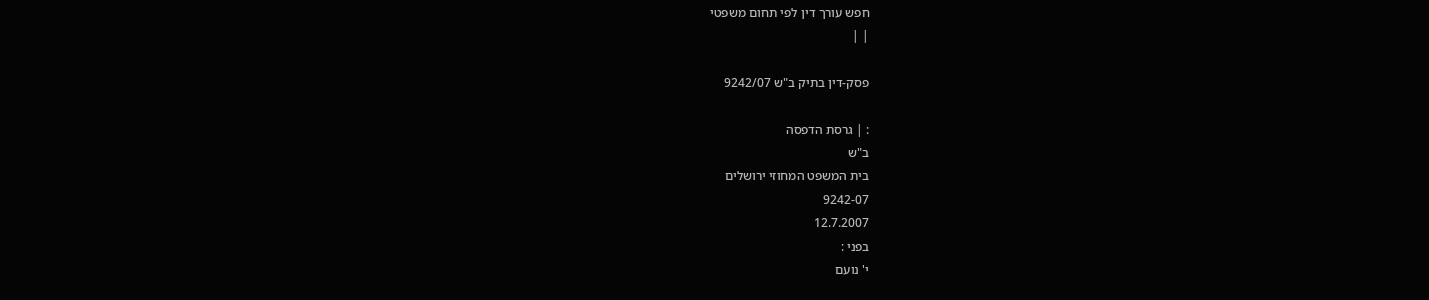חפש עורך דין לפי תחום משפטי
| |

פסק-דין בתיק ב"ש 9242/07

: | גרסת הדפסה
ב"ש
בית המשפט המחוזי ירושלים
9242-07
12.7.2007
בפני :
י' נועם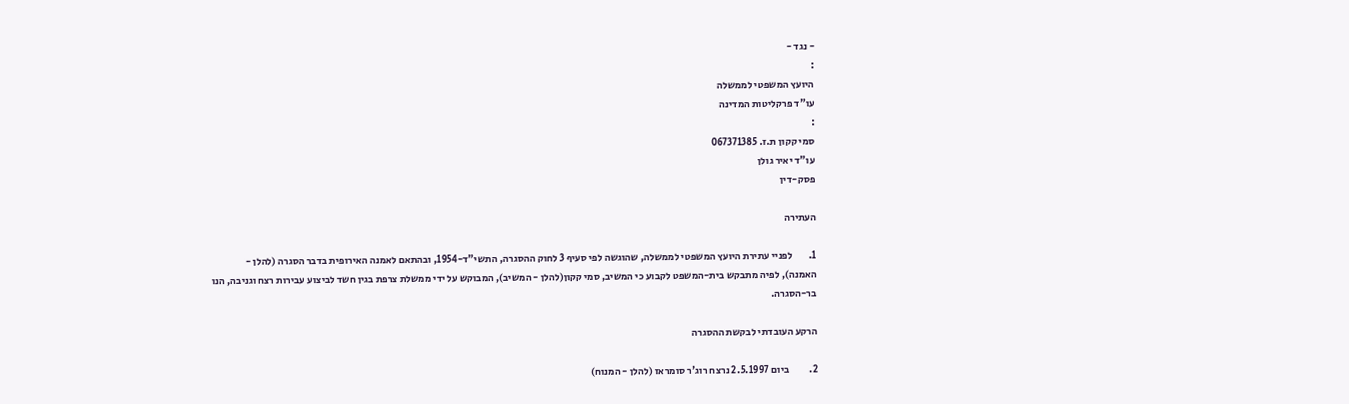- נגד -
:
היועץ המשפטי לממשלה
עו"ד פרקליטות המדינה
:
סמי קקון ת.ז. 067371385
עו"ד יאיר גולן
פסק-דין

העתירה

1.        לפניי עתירת היועץ המשפטי לממשלה, שהוגשה לפי סעיף 3 לחוק ההסגרה, התשי"ד-1954, ובהתאם לאמנה האירופית בדבר הסגרה (להלן - האמנה), לפיה מתבקש בית-המשפט לקבוע כי המשיב, סמי קקון(להלן - המשיב), המבוקש על ידי ממשלת צרפת בגין חשד לביצוע עבירות רצח וגניבה, הנו בר-הסגרה.

הרקע העובדתי לבקשת ההסגרה

2.          ביום 2.5.1997 נרצח רוג'ר סומראז (להלן - המנוח)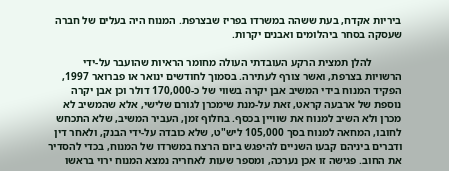ביריות אקדח, בעת ששהה במשרדו בפריז שבצרפת. המנוח היה בעלים של חברה שעסקה בסחר ביהלומים ואבנים יקרות.

           להלן תמצית הרקע העובדתי העולה מחומר הראיות שהועבר על-ידי הרשויות בצרפת, ואשר צורף לעתירה. בסמוך לחודשים ינואר או פברואר 1997, הפקיד המנוח בידי המשיב אבן יקרה בשווי של כ-170,000 דולר וכן אבן יקרה נוספת של ארבעה קראט, זאת על-מנת שימכרן לגורם שלישי, אלא שהמשיב לא מכרן ולא השיב למנוח את שוויין בכסף. בחלוף זמן, העביר המשיב, שלא התכחש לחובו, המחאה למנוח בסך 105,000 ליש"ט, שלא כובדה על-ידי הבנק, ולאחר דין ודברים ביניהם קבעו השניים להיפגש ביום הרצח במשרדו של המנוח, בכדי להסדיר את החוב. פגישה זו אכן נערכה, ומספר שעות לאחריה נמצא המנוח ירוי בראשו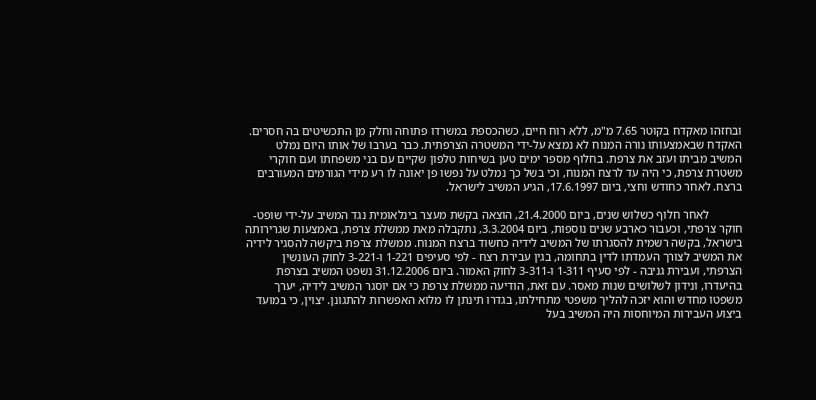ובחזהו מאקדח בקוטר 7.65 מ"מ, ללא רוח חיים, כשהכספת במשרדו פתוחה וחלק מן התכשיטים בה חסרים. האקדח שבאמצעותו נורה המנוח לא נמצא על-ידי המשטרה הצרפתית. כבר בערבו של אותו היום נמלט המשיב מביתו ועזב את צרפת. בחלוף מספר ימים טען בשיחות טלפון שקיים עם בני משפחתו ועם חוקרי משטרת צרפת, כי היה עד לרצח המנוח, וכי בשל כך נמלט על נפשו פן יאונה לו רע מידי הגורמים המעורבים ברצח. לאחר כחודש וחצי, ביום 17.6.1997, הגיע המשיב לישראל.

           לאחר חלוף כשלוש שנים, ביום 21.4.2000, הוצאה בקשת מעצר בינלאומית נגד המשיב על-ידי שופט-חוקר צרפתי, וכעבור כארבע שנים נוספות, ביום 3.3.2004, נתקבלה מאת ממשלת צרפת, באמצעות שגרירותה בישראל, בקשה רשמית להסגרתו של המשיב לידיה כחשוד ברצח המנוח. ממשלת צרפת ביקשה להסגיר לידיה את המשיב לצורך העמדתו לדין בתחומה, בגין עבירת רצח - לפי סעיפים 1-221 ו-3-221 לחוק העונשין הצרפתי, ועבירת גניבה - לפי סעיף 1-311 ו-3-311 לחוק האמור. ביום 31.12.2006 נשפט המשיב בצרפת בהיעדרו, ונידון לשלושים שנות מאסר. עם זאת, הודיעה ממשלת צרפת כי אם יוסגר המשיב לידיה, יערך משפטו מחדש והוא יזכה להליך משפטי מתחילתו, בגדרו תינתן לו מלוא האפשרות להתגונן. יצוין, כי במועד ביצוע העבירות המיוחסות היה המשיב בעל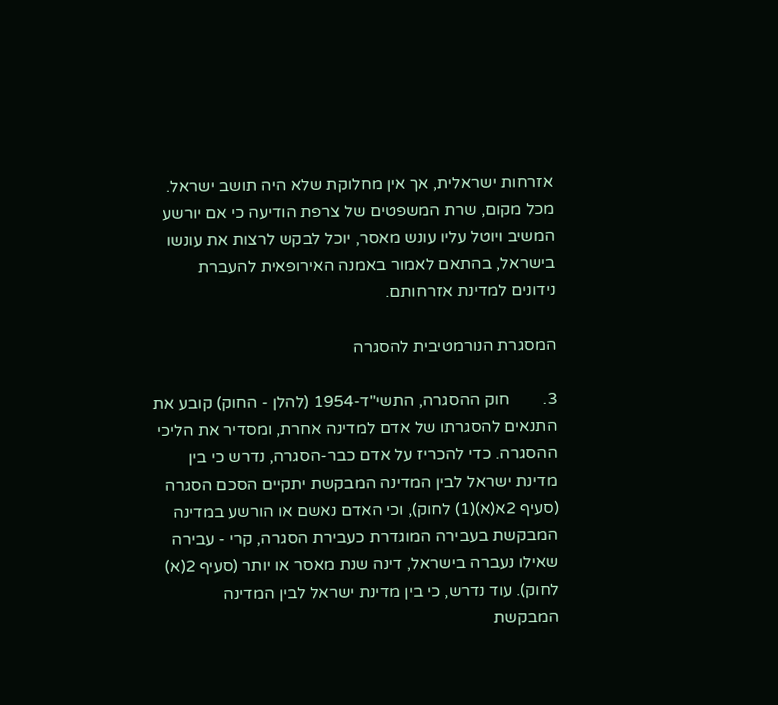אזרחות ישראלית, אך אין מחלוקת שלא היה תושב ישראל. מכל מקום, שרת המשפטים של צרפת הודיעה כי אם יורשע המשיב ויוטל עליו עונש מאסר, יוכל לבקש לרצות את עונשו בישראל, בהתאם לאמור באמנה האירופאית להעברת נידונים למדינת אזרחותם.

המסגרת הנורמטיבית להסגרה

3.        חוק ההסגרה, התשי"ד-1954 (להלן - החוק) קובע את התנאים להסגרתו של אדם למדינה אחרת, ומסדיר את הליכי ההסגרה. כדי להכריז על אדם כבר-הסגרה, נדרש כי בין מדינת ישראל לבין המדינה המבקשת יתקיים הסכם הסגרה (סעיף 2א(א)(1) לחוק), וכי האדם נאשם או הורשע במדינה המבקשת בעבירה המוגדרת כעבירת הסגרה, קרי - עבירה שאילו נעברה בישראל, דינה שנת מאסר או יותר (סעיף 2(א) לחוק). עוד נדרש, כי בין מדינת ישראל לבין המדינה המבקשת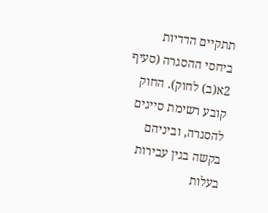תתקיים הדדיות ביחסי ההסגרה (סעיף 2א(ב) לחוק). החוק קובע רשימת סייגים להסגרה, וביניהם בקשה בגין עבירות בעלות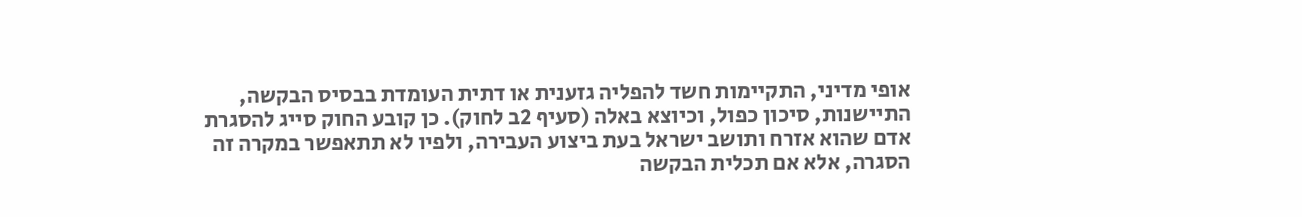אופי מדיני, התקיימות חשד להפליה גזענית או דתית העומדת בבסיס הבקשה, התיישנות, סיכון כפול, וכיוצא באלה (סעיף 2ב לחוק). כן קובע החוק סייג להסגרת אדם שהוא אזרח ותושב ישראל בעת ביצוע העבירה, ולפיו לא תתאפשר במקרה זה הסגרה, אלא אם תכלית הבקשה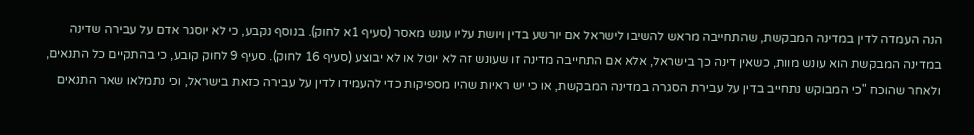הנה העמדה לדין במדינה המבקשת, שהתחייבה מראש להשיבו לישראל אם יורשע בדין ויושת עליו עונש מאסר (סעיף 1א לחוק). בנוסף נקבע, כי לא יוסגר אדם על עבירה שדינה במדינה המבקשת הוא עונש מוות, כשאין דינה כך בישראל, אלא אם התחייבה מדינה זו שעונש זה לא יוטל או לא יבוצע (סעיף 16 לחוק). סעיף 9 לחוק קובע, כי בהתקיים כל התנאים, ולאחר שהוכח "כי המבוקש נתחייב בדין על עבירת הסגרה במדינה המבקשת, או כי יש ראיות שהיו מספיקות כדי להעמידו לדין על עבירה כזאת בישראל, וכי נתמלאו שאר התנאים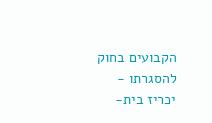הקבועים בחוק להסגרתו - יכריז בית-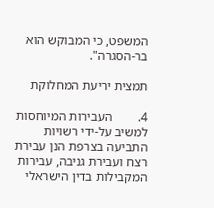המשפט, כי המבוקש הוא בר-הסגרה".

תמצית יריעת המחלוקת

4.        העבירות המיוחסות למשיב על-ידי רשויות התביעה בצרפת הנן עבירת רצח ועבירת גניבה, עבירות המקבילות בדין הישראלי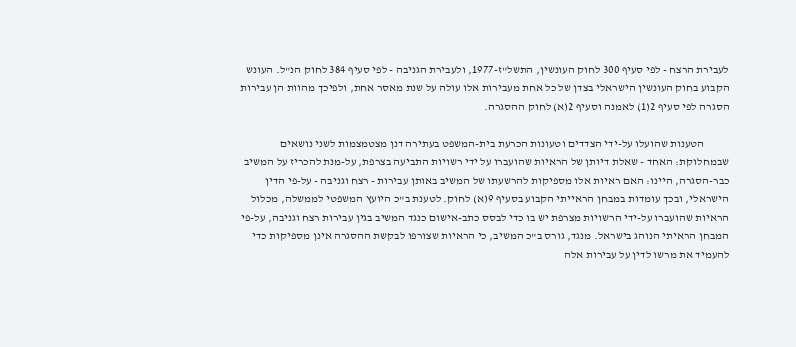לעבירת הרצח - לפי סעיף 300 לחוק העונשין, התשל"ז-1977, ולעבירת הגניבה - לפי סעיף 384 לחוק הנ"ל. העונש הקבוע בחוק העונשין הישראלי בצדן של כל אחת מעבירות אלו עולה על שנת מאסר אחת, ולפיכך מהוות הן עבירות הסגרה לפי סעיף 2(1) לאמנה וסעיף 2(א) לחוק ההסגרה.

           הטענות שהועלו על-ידי הצדדים וטעונות הכרעת בית-המשפט בעתירה דנן מצטמצמות לשני נושאים שבמחלוקת: האחד - שאלת דיותן של הראיות שהועברו על ידי רשויות התביעה בצרפת, על-מנת להכריז על המשיב כבר-הסגרה, היינו: האם ראיות אלו מספיקות להרשעתו של המשיב באותן עבירות - רצח וגניבה - על-פי הדין הישראלי, ובכך עומדות במבחן הראייתי הקבוע בסעיף 9(א) לחוק. לטענת ב"כ היועץ המשפטי לממשלה, מכלול הראיות שהועברו על-ידי הרשויות מצרפת יש בו כדי לבסס כתב-אישום כנגד המשיב בגין עבירות רצח וגניבה, על-פי המבחן הראיתי הנוהג בישראל. מנגד, גורס ב"כ המשיב, כי הראיות שצורפו לבקשת ההסגרה אינן מספיקות כדי להעמיד את מרשו לדין על עבירות אלה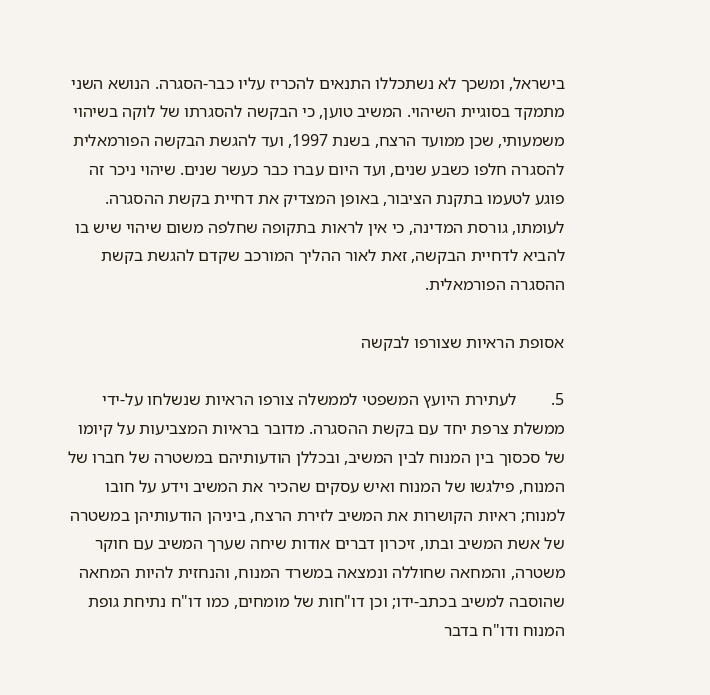בישראל, ומשכך לא נשתכללו התנאים להכריז עליו כבר-הסגרה. הנושא השני מתמקד בסוגיית השיהוי. המשיב טוען, כי הבקשה להסגרתו של לוקה בשיהוי משמעותי, שכן ממועד הרצח, בשנת 1997, ועד להגשת הבקשה הפורמאלית להסגרה חלפו כשבע שנים, ועד היום עברו כבר כעשר שנים. שיהוי ניכר זה פוגע לטעמו בתקנת הציבור, באופן המצדיק את דחיית בקשת ההסגרה. לעומתו, גורסת המדינה, כי אין לראות בתקופה שחלפה משום שיהוי שיש בו להביא לדחיית הבקשה, זאת לאור ההליך המורכב שקדם להגשת בקשת ההסגרה הפורמאלית.

אסופת הראיות שצורפו לבקשה

5.        לעתירת היועץ המשפטי לממשלה צורפו הראיות שנשלחו על-ידי ממשלת צרפת יחד עם בקשת ההסגרה. מדובר בראיות המצביעות על קיומו של סכסוך בין המנוח לבין המשיב, ובכללן הודעותיהם במשטרה של חברו של המנוח, פילגשו של המנוח ואיש עסקים שהכיר את המשיב וידע על חובו למנוח; ראיות הקושרות את המשיב לזירת הרצח, ביניהן הודעותיהן במשטרה של אשת המשיב ובתו, זיכרון דברים אודות שיחה שערך המשיב עם חוקר משטרה, והמחאה שחוללה ונמצאה במשרד המנוח, והנחזית להיות המחאה שהוסבה למשיב בכתב-ידו; וכן דו"חות של מומחים, כמו דו"ח נתיחת גופת המנוח ודו"ח בדבר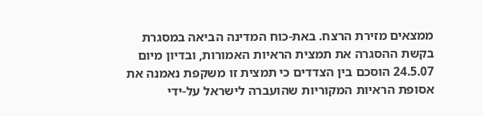ממצאים מזירת הרצח. באת-כוח המדינה הביאה במסגרת בקשת ההסגרה את תמצית הראיות האמורות, ובדיון מיום 24.5.07 הוסכם בין הצדדים כי תמצית זו משקפת נאמנה את אסופת הראיות המקוריות שהועברה לישראל על-ידי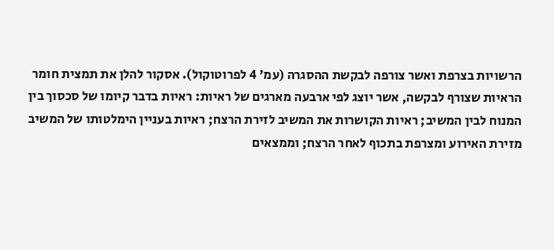הרשויות בצרפת ואשר צורפה לבקשת ההסגרה (עמ' 4 לפרוטוקול). אסקור להלן את תמצית חומר הראיות שצורף לבקשה, אשר יוצג לפי ארבעה מארגים של ראיות: ראיות בדבר קיומו של סכסוך בין המנוח לבין המשיב; ראיות הקושרות את המשיב לזירת הרצח; ראיות בעניין הימלטותו של המשיב מזירת האירוע ומצרפת בתכוף לאחר הרצח; וממצאים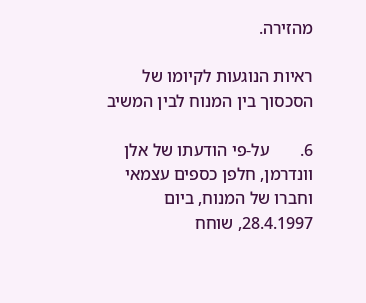מהזירה.

ראיות הנוגעות לקיומו של הסכסוך בין המנוח לבין המשיב

6.       על-פי הודעתו של אלן וונדרמן, חלפן כספים עצמאי וחברו של המנוח, ביום 28.4.1997, שוחח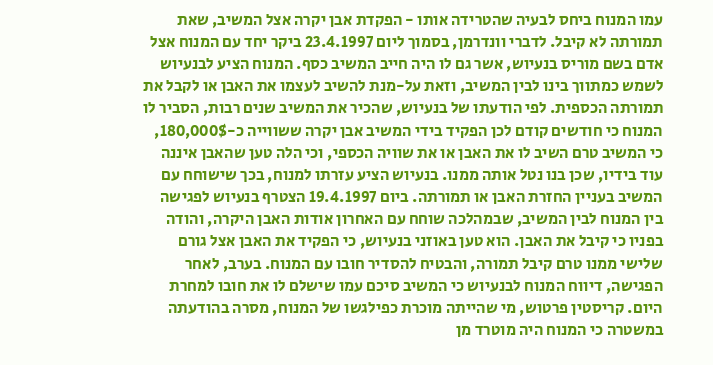עמו המנוח ביחס לבעיה שהטרידה אותו - הפקדת אבן יקרה אצל המשיב, שאת תמורתה לא קיבל. לדברי וונדרמן, בסמוך ליום 23.4.1997 ביקר יחד עם המנוח אצל אדם בשם מוריס בנעיוש, אשר גם לו היה חייב המשיב כסף. המנוח הציע לבנעיוש לשמש כמתווך בינו לבין המשיב, וזאת על-מנת להשיב לעצמו את האבן או לקבל את תמורתה הכספית. לפי הודעתו של בנעיוש, שהכיר את המשיב שנים רבות, הסביר לו המנוח כי חודשים קודם לכן הפקיד בידי המשיב אבן יקרה ששווייה כ-180,000$, כי המשיב טרם השיב לו את האבן או את שוויה הכספי, וכי הלה טען שהאבן איננה עוד בידיו, שכן בנו נטל אותה ממנו. בנעיוש הציע עזרתו למנוח, בכך שישוחח עם המשיב בעניין החזרת האבן או תמורתה. ביום 19.4.1997 הצטרף בנעיוש לפגישה בין המנוח לבין המשיב, שבמהלכה שוחח עם האחרון אודות האבן היקרה, והודה בפניו כי קיבל את האבן. הוא טען באוזני בנעיוש, כי הפקיד את האבן אצל גורם שלישי ממנו טרם קיבל תמורה, והבטיח להסדיר חובו עם המנוח. בערב, לאחר הפגישה, דיווח המנוח לבנעיוש כי המשיב סיכם עמו שישלם לו את חובו למחרת היום. קריסטין פרטוש, מי שהייתה מוכרת כפילגשו של המנוח, מסרה בהודעתה במשטרה כי המנוח היה מוטרד מן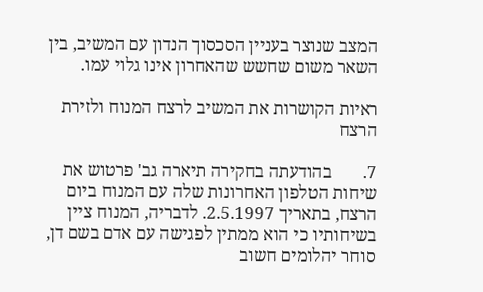המצב שנוצר בעניין הסכסוך הנדון עם המשיב, בין השאר משום שחשש שהאחרון אינו גלוי עמו.

ראיות הקושרות את המשיב לרצח המנוח ולזירת הרצח

7.       בהודעתה בחקירה תיארה גב' פרטוש את שיחות הטלפון האחרונות שלה עם המנוח ביום הרצח, בתאריך 2.5.1997. לדבריה, המנוח ציין בשיחותיו כי הוא ממתין לפגישה עם אדם בשם דן, סוחר יהלומים חשוב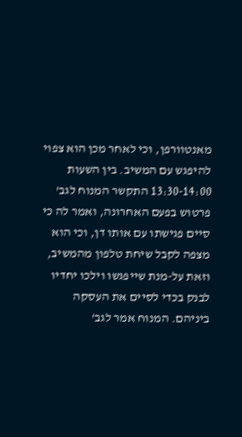מאנטוורפן, וכי לאחר מכן הוא צפוי להיפגש עם המשיב. בין השעות 13:30-14:00 התקשר המנוח לגב' פרטוש בפעם האחרונה, ואמר לה כי סיים פגישתו עם אותו דן, וכי הוא מצפה לקבל שיחת טלפון מהמשיב, וזאת על-מנת שייפגשו וילכו יחדיו לבנק בכדי לסיים את העסקה ביניהם. המנוח אמר לגב'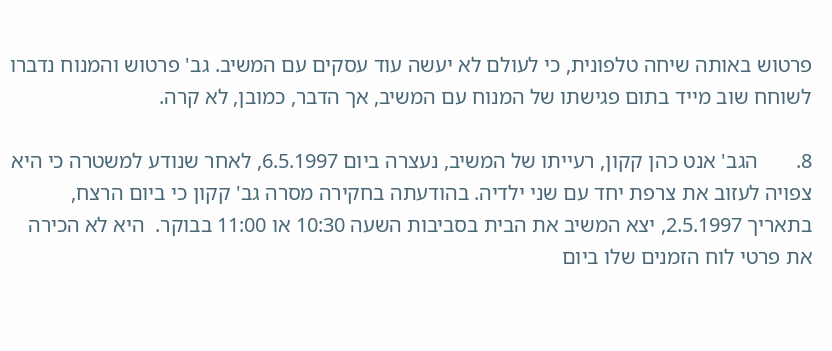פרטוש באותה שיחה טלפונית, כי לעולם לא יעשה עוד עסקים עם המשיב. גב' פרטוש והמנוח נדברו לשוחח שוב מייד בתום פגישתו של המנוח עם המשיב, אך הדבר, כמובן, לא קרה.

8.       הגב' אנט כהן קקון, רעייתו של המשיב, נעצרה ביום 6.5.1997, לאחר שנודע למשטרה כי היא צפויה לעזוב את צרפת יחד עם שני ילדיה. בהודעתה בחקירה מסרה גב' קקון כי ביום הרצח, בתאריך 2.5.1997, יצא המשיב את הבית בסביבות השעה 10:30 או 11:00 בבוקר.  היא לא הכירה את פרטי לוח הזמנים שלו ביום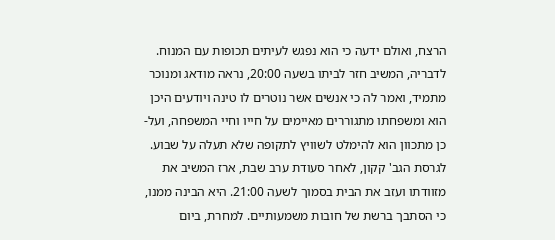הרצח, ואולם ידעה כי הוא נפגש לעיתים תכופות עם המנוח. לדבריה, המשיב חזר לביתו בשעה 20:00, נראה מודאג ומנוכר מתמיד, ואמר לה כי אנשים אשר נוטרים לו טינה ויודעים היכן הוא ומשפחתו מתגוררים מאיימים על חייו וחיי המשפחה, ועל-כן מתכוון הוא להימלט לשוויץ לתקופה שלא תעלה על שבוע. לגרסת הגב' קקון, לאחר סעודת ערב שבת, ארז המשיב את מזוודתו ועזב את הבית בסמוך לשעה 21:00. היא הבינה ממנו, כי הסתבך ברשת של חובות משמעותיים. למחרת, ביום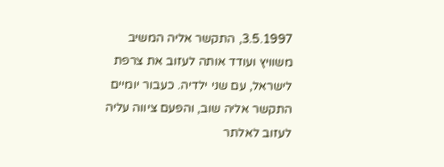3.5.1997, התקשר אליה המשיב משוויץ ועודד אותה לעזוב את צרפת לישראל, עם שני ילדיה. כעבור יומיים התקשר אליה שוב, והפעם ציווה עליה לעזוב לאלתר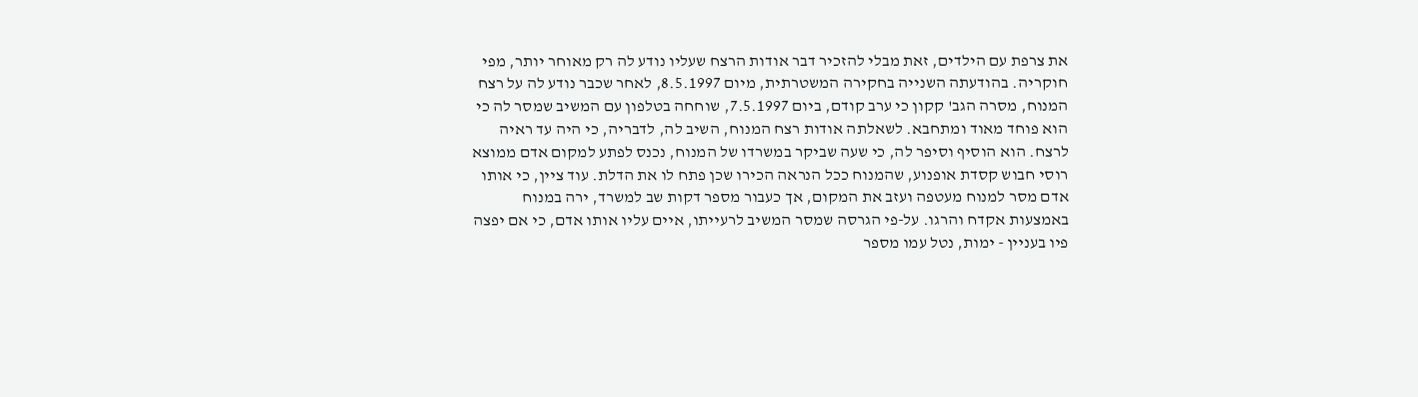את צרפת עם הילדים, זאת מבלי להזכיר דבר אודות הרצח שעליו נודע לה רק מאוחר יותר, מפי חוקריה. בהודעתה השנייה בחקירה המשטרתית, מיום 8.5.1997, לאחר שכבר נודע לה על רצח המנוח, מסרה הגב' קקון כי ערב קודם, ביום 7.5.1997, שוחחה בטלפון עם המשיב שמסר לה כי הוא פוחד מאוד ומתחבא. לשאלתה אודות רצח המנוח, השיב לה, לדבריה, כי היה עד ראיה לרצח. הוא הוסיף וסיפר לה, כי שעה שביקר במשרדו של המנוח, נכנס לפתע למקום אדם ממוצא רוסי חבוש קסדת אופנוע, שהמנוח ככל הנראה הכירו שכן פתח לו את הדלת. עוד ציין, כי אותו אדם מסר למנוח מעטפה ועזב את המקום, אך כעבור מספר דקות שב למשרד, ירה במנוח באמצעות אקדח והרגו. על-פי הגרסה שמסר המשיב לרעייתו, איים עליו אותו אדם, כי אם יפצה פיו בעניין - ימות, נטל עמו מספר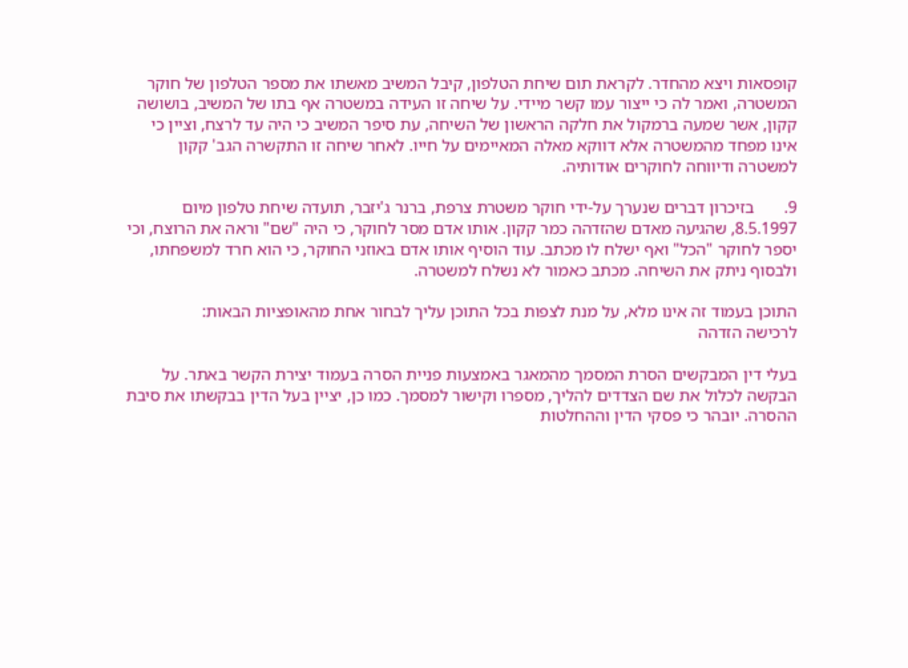קופסאות ויצא מהחדר. לקראת תום שיחת הטלפון, קיבל המשיב מאשתו את מספר הטלפון של חוקר המשטרה, ואמר לה כי ייצור עמו קשר מיידי. על שיחה זו העידה במשטרה אף בתו של המשיב, בושושה קקון, אשר שמעה ברמקול את חלקה הראשון של השיחה, עת סיפר המשיב כי היה עד לרצח, וציין כי אינו מפחד מהמשטרה אלא דווקא מאלה המאיימים על חייו. לאחר שיחה זו התקשרה הגב' קקון למשטרה ודיווחה לחוקרים אודותיה.

9.       בזיכרון דברים שנערך על-ידי חוקר משטרת צרפת, ברנר ג'יזבר, תועדה שיחת טלפון מיום 8.5.1997, שהגיעה מאדם שהזדהה כמר קקון. אותו אדם מסר לחוקר, כי היה "שם" וראה את הרוצח, וכי יספר לחוקר "הכל" ואף ישלח לו מכתב. עוד הוסיף אותו אדם באוזני החוקר, כי הוא חרד למשפחתו, ולבסוף ניתק את השיחה. מכתב כאמור לא נשלח למשטרה.

התוכן בעמוד זה אינו מלא, על מנת לצפות בכל התוכן עליך לבחור אחת מהאופציות הבאות:
לרכישה הזדהה

בעלי דין המבקשים הסרת המסמך מהמאגר באמצעות פניית הסרה בעמוד יצירת הקשר באתר. על הבקשה לכלול את שם הצדדים להליך, מספרו וקישור למסמך. כמו כן, יציין בעל הדין בבקשתו את סיבת ההסרה. יובהר כי פסקי הדין וההחלטות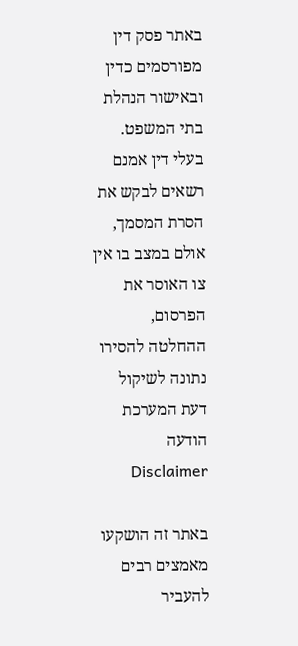באתר פסק דין מפורסמים כדין ובאישור הנהלת בתי המשפט. בעלי דין אמנם רשאים לבקש את הסרת המסמך, אולם במצב בו אין צו האוסר את הפרסום, ההחלטה להסירו נתונה לשיקול דעת המערכת
הודעה Disclaimer

באתר זה הושקעו מאמצים רבים להעביר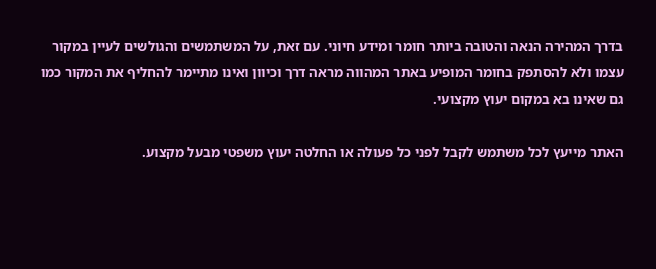בדרך המהירה הנאה והטובה ביותר חומר ומידע חיוני. עם זאת, על המשתמשים והגולשים לעיין במקור עצמו ולא להסתפק בחומר המופיע באתר המהווה מראה דרך וכיוון ואינו מתיימר להחליף את המקור כמו גם שאינו בא במקום יעוץ מקצועי.

האתר מייעץ לכל משתמש לקבל לפני כל פעולה או החלטה יעוץ משפטי מבעל מקצוע.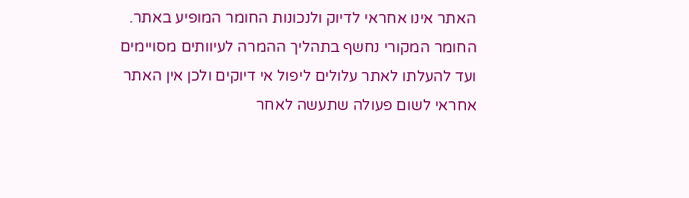האתר אינו אחראי לדיוק ולנכונות החומר המופיע באתר. החומר המקורי נחשף בתהליך ההמרה לעיוותים מסויימים ועד להעלתו לאתר עלולים ליפול אי דיוקים ולכן אין האתר אחראי לשום פעולה שתעשה לאחר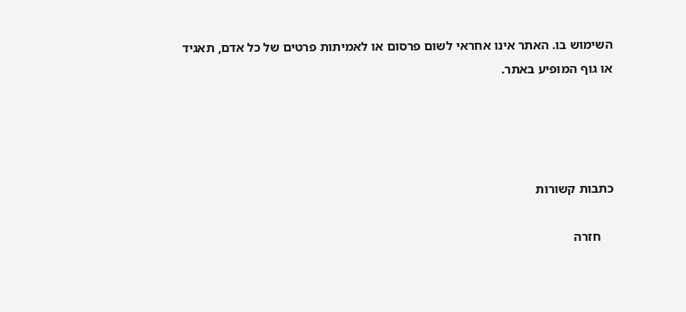השימוש בו. האתר אינו אחראי לשום פרסום או לאמיתות פרטים של כל אדם, תאגיד או גוף המופיע באתר.




כתבות קשורות

    חזרה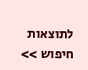לתוצאות חיפוש >>